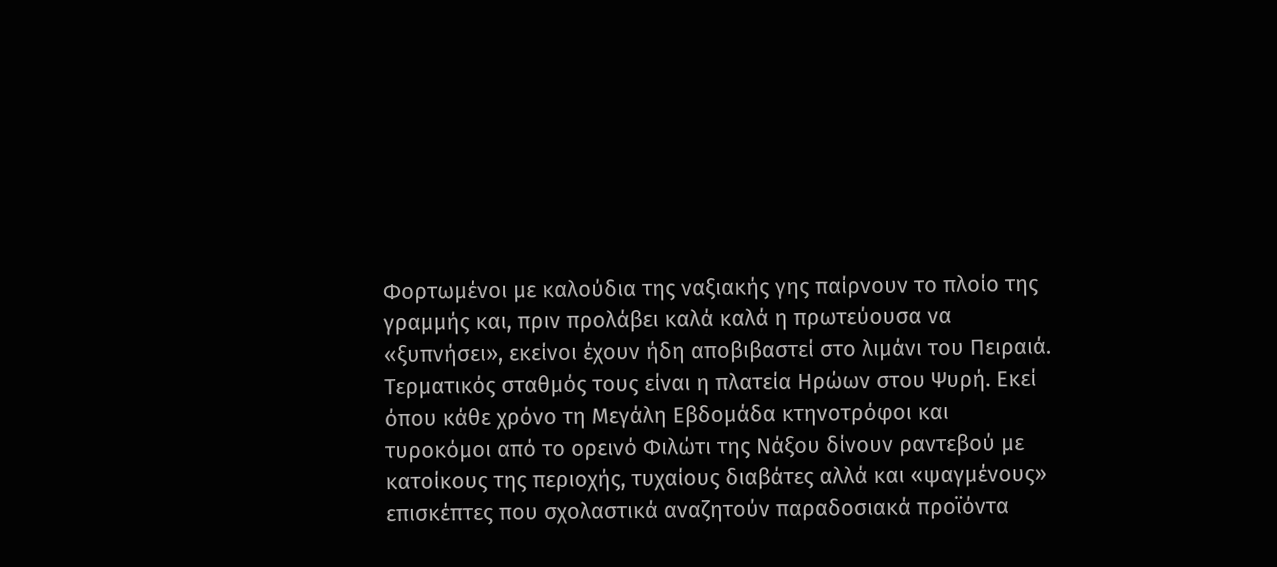Φορτωμένοι με καλούδια της ναξιακής γης παίρνουν το πλοίο της γραμμής και, πριν προλάβει καλά καλά η πρωτεύουσα να «ξυπνήσει», εκείνοι έχουν ήδη αποβιβαστεί στο λιμάνι του Πειραιά. Τερματικός σταθμός τους είναι η πλατεία Ηρώων στου Ψυρή. Εκεί όπου κάθε χρόνο τη Μεγάλη Εβδομάδα κτηνοτρόφοι και τυροκόμοι από το ορεινό Φιλώτι της Νάξου δίνουν ραντεβού με κατοίκους της περιοχής, τυχαίους διαβάτες αλλά και «ψαγμένους» επισκέπτες που σχολαστικά αναζητούν παραδοσιακά προϊόντα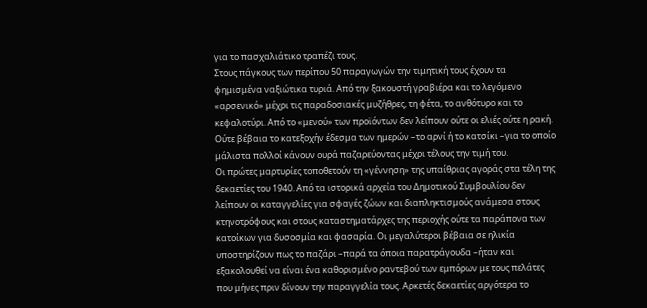για το πασχαλιάτικο τραπέζι τους.
Στους πάγκους των περίπου 50 παραγωγών την τιμητική τους έχουν τα φημισμένα ναξιώτικα τυριά. Από την ξακουστή γραβιέρα και το λεγόμενο «αρσενικό» μέχρι τις παραδοσιακές μυζήθρες, τη φέτα, το ανθότυρο και το κεφαλοτύρι. Από το «μενού» των προϊόντων δεν λείπουν ούτε οι ελιές ούτε η ρακή. Ούτε βέβαια το κατεξοχήν έδεσμα των ημερών –το αρνί ή το κατσίκι –για το οποίο μάλιστα πολλοί κάνουν ουρά παζαρεύοντας μέχρι τέλους την τιμή του.
Οι πρώτες μαρτυρίες τοποθετούν τη «γέννηση» της υπαίθριας αγοράς στα τέλη της δεκαετίες του 1940. Από τα ιστορικά αρχεία του Δημοτικού Συμβουλίου δεν λείπουν οι καταγγελίες για σφαγές ζώων και διαπληκτισμούς ανάμεσα στους κτηνοτρόφους και στους καταστηματάρχες της περιοχής ούτε τα παράπονα των κατοίκων για δυσοσμία και φασαρία. Οι μεγαλύτεροι βέβαια σε ηλικία υποστηρίζουν πως το παζάρι –παρά τα όποια παρατράγουδα –ήταν και εξακολουθεί να είναι ένα καθορισμένο ραντεβού των εμπόρων με τους πελάτες που μήνες πριν δίνουν την παραγγελία τους. Αρκετές δεκαετίες αργότερα το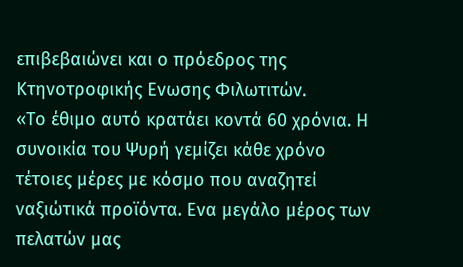επιβεβαιώνει και ο πρόεδρος της Κτηνοτροφικής Ενωσης Φιλωτιτών.
«Το έθιμο αυτό κρατάει κοντά 60 χρόνια. Η συνοικία του Ψυρή γεμίζει κάθε χρόνο τέτοιες μέρες με κόσμο που αναζητεί ναξιώτικά προϊόντα. Ενα μεγάλο μέρος των πελατών μας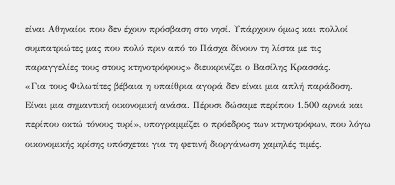είναι Αθηναίοι που δεν έχουν πρόσβαση στο νησί. Υπάρχουν όμως και πολλοί συμπατριώτες μας που πολύ πριν από το Πάσχα δίνουν τη λίστα με τις παραγγελίες τους στους κτηνοτρόφους» διευκρινίζει ο Βασίλης Κρασσάς.
«Για τους Φιλωτίτες βέβαια η υπαίθρια αγορά δεν είναι μια απλή παράδοση. Είναι μια σημαντική οικονομική ανάσα. Πέρυσι δώσαμε περίπου 1.500 αρνιά και περίπου οκτώ τόνους τυρί», υπογραμμίζει ο πρόεδρος των κτηνοτρόφων, που λόγω οικονομικής κρίσης υπόσχεται για τη φετινή διοργάνωση χαμηλές τιμές.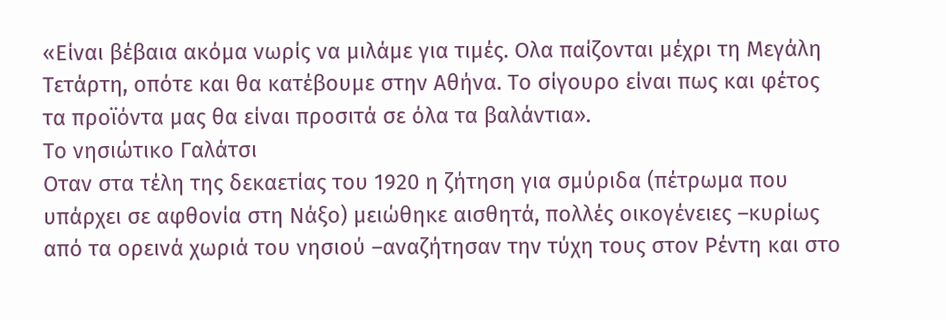«Είναι βέβαια ακόμα νωρίς να μιλάμε για τιμές. Ολα παίζονται μέχρι τη Μεγάλη Τετάρτη, οπότε και θα κατέβουμε στην Αθήνα. Το σίγουρο είναι πως και φέτος τα προϊόντα μας θα είναι προσιτά σε όλα τα βαλάντια».
Το νησιώτικο Γαλάτσι
Οταν στα τέλη της δεκαετίας του 1920 η ζήτηση για σμύριδα (πέτρωμα που υπάρχει σε αφθονία στη Νάξο) μειώθηκε αισθητά, πολλές οικογένειες –κυρίως από τα ορεινά χωριά του νησιού –αναζήτησαν την τύχη τους στον Ρέντη και στο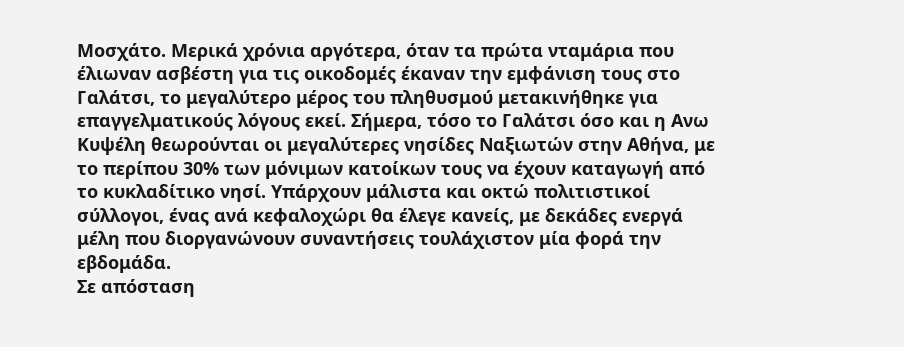Μοσχάτο. Μερικά χρόνια αργότερα, όταν τα πρώτα νταμάρια που έλιωναν ασβέστη για τις οικοδομές έκαναν την εμφάνιση τους στο Γαλάτσι, το μεγαλύτερο μέρος του πληθυσμού μετακινήθηκε για επαγγελματικούς λόγους εκεί. Σήμερα, τόσο το Γαλάτσι όσο και η Ανω Κυψέλη θεωρούνται οι μεγαλύτερες νησίδες Ναξιωτών στην Αθήνα, με το περίπου 30% των μόνιμων κατοίκων τους να έχουν καταγωγή από το κυκλαδίτικο νησί. Υπάρχουν μάλιστα και οκτώ πολιτιστικοί σύλλογοι, ένας ανά κεφαλοχώρι θα έλεγε κανείς, με δεκάδες ενεργά μέλη που διοργανώνουν συναντήσεις τουλάχιστον μία φορά την εβδομάδα.
Σε απόσταση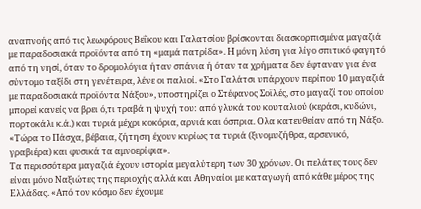αναπνοής από τις λεωφόρους Βεΐκου και Γαλατσίου βρίσκονται διασκορπισμένα μαγαζιά με παραδοσιακά προϊόντα από τη «μαμά πατρίδα». Η μόνη λύση για λίγο σπιτικό φαγητό από τη νησί, όταν το δρομολόγια ήταν σπάνια ή όταν τα χρήματα δεν έφταναν για ένα σύντομο ταξίδι στη γενέτειρα, λένε οι παλιοί. «Στο Γαλάτσι υπάρχουν περίπου 10 μαγαζιά με παραδοσιακά προϊόντα Νάξου», υποστηρίζει ο Στέφανος Σοϊλές, στο μαγαζί του οποίου μπορεί κανείς να βρει ό,τι τραβά η ψυχή του: από γλυκά του κουταλιού (κεράσι, κυδώνι, πορτοκάλι κ.ά.) και τυριά μέχρι κοκόρια, αρνιά και όσπρια. Ολα κατευθείαν από τη Νάξο. «Τώρα το Πάσχα, βέβαια, ζήτηση έχουν κυρίως τα τυριά (ξινομυζήθρα, αρσενικό, γραβιέρα) και φυσικά τα αμνοερίφια».
Τα περισσότερα μαγαζιά έχουν ιστορία μεγαλύτερη των 30 χρόνων. Οι πελάτες τους δεν είναι μόνο Ναξιώτες της περιοχής αλλά και Αθηναίοι με καταγωγή από κάθε μέρος της Ελλάδας. «Από τον κόσμο δεν έχουμε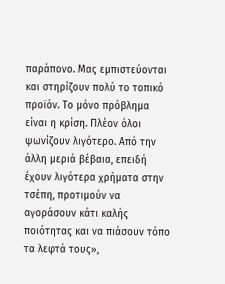παράπονο. Μας εμπιστεύονται και στηρίζουν πολύ το τοπικό προϊόν. Το μόνο πρόβλημα είναι η κρίση. Πλέον όλοι ψωνίζουν λιγότερο. Από την άλλη μεριά βέβαια, επειδή έχουν λιγότερα χρήματα στην τσέπη, προτιμούν να αγοράσουν κάτι καλής ποιότητας και να πιάσουν τόπο τα λεφτά τους»,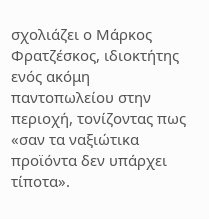σχολιάζει ο Μάρκος Φρατζέσκος, ιδιοκτήτης ενός ακόμη παντοπωλείου στην περιοχή, τονίζοντας πως «σαν τα ναξιώτικα προϊόντα δεν υπάρχει τίποτα».